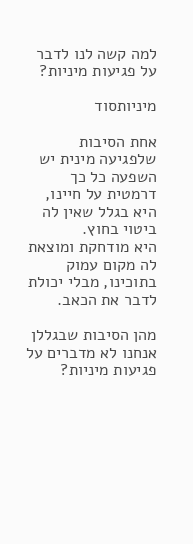למה קשה לנו לדבר על פגיעות מיניות?

מיניותסוד

אחת הסיבות שלפגיעה מינית יש השפעה כל כך דרמטית על חיינו, היא בגלל שאין לה ביטוי בחוץ.
היא מודחקת ומוצאת לה מקום עמוק בתוכינו, מבלי יכולת לדבר את הכאב.

מהן הסיבות שבגללן אנחנו לא מדברים על פגיעות מיניות?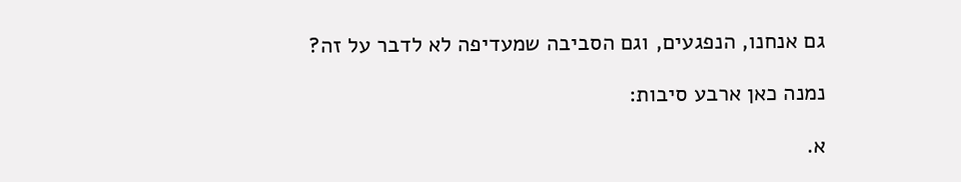גם אנחנו, הנפגעים, וגם הסביבה שמעדיפה לא לדבר על זה?

נמנה כאן ארבע סיבות:

א.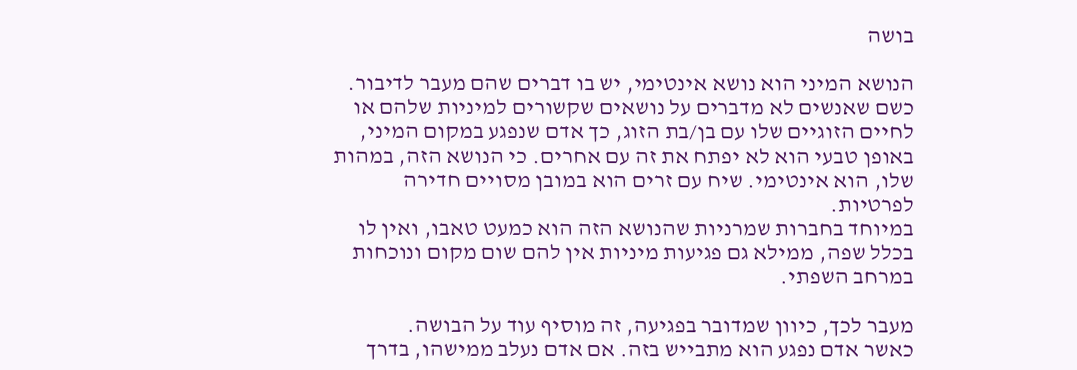בושה

הנושא המיני הוא נושא אינטימי, יש בו דברים שהם מעבר לדיבור. כשם שאנשים לא מדברים על נושאים שקשורים למיניות שלהם או לחיים הזוגיים שלו עם בן/בת הזוג, כך אדם שנפגע במקום המיני, באופן טבעי הוא לא יפתח את זה עם אחרים. כי הנושא הזה, במהות שלו, הוא אינטימי. שיח עם זרים הוא במובן מסויים חדירה לפרטיות.
במיוחד בחברות שמרניות שהנושא הזה הוא כמעט טאבו, ואין לו בכלל שפה, ממילא גם פגיעות מיניות אין להם שום מקום ונוכחות במרחב השפתי.

מעבר לכך, כיוון שמדובר בפגיעה, זה מוסיף עוד על הבושה.
כאשר אדם נפגע הוא מתבייש בזה. אם אדם נעלב ממישהו, בדרך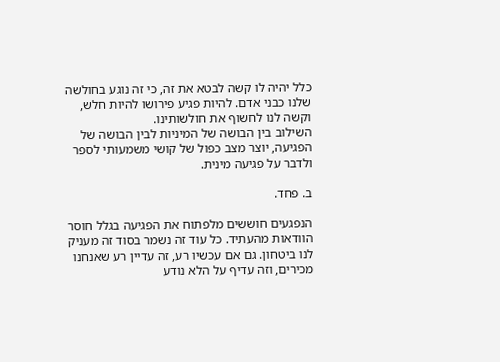כלל יהיה לו קשה לבטא את זה, כי זה נוגע בחולשה שלנו כבני אדם. להיות פגיע פירושו להיות חלש, וקשה לנו לחשוף את חולשותינו.
השילוב בין הבושה של המיניות לבין הבושה של הפגיעה, יוצר מצב כפול של קושי משמעותי לספר ולדבר על פגיעה מינית.

ב. פחד.

הנפגעים חוששים מלפתוח את הפגיעה בגלל חוסר הוודאות מהעתיד. כל עוד זה נשמר בסוד זה מעניק לנו ביטחון. גם אם עכשיו רע, זה עדיין רע שאנחנו מכירים, וזה עדיף על הלא נודע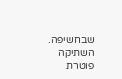שבחשיפה. השתיקה פוטרת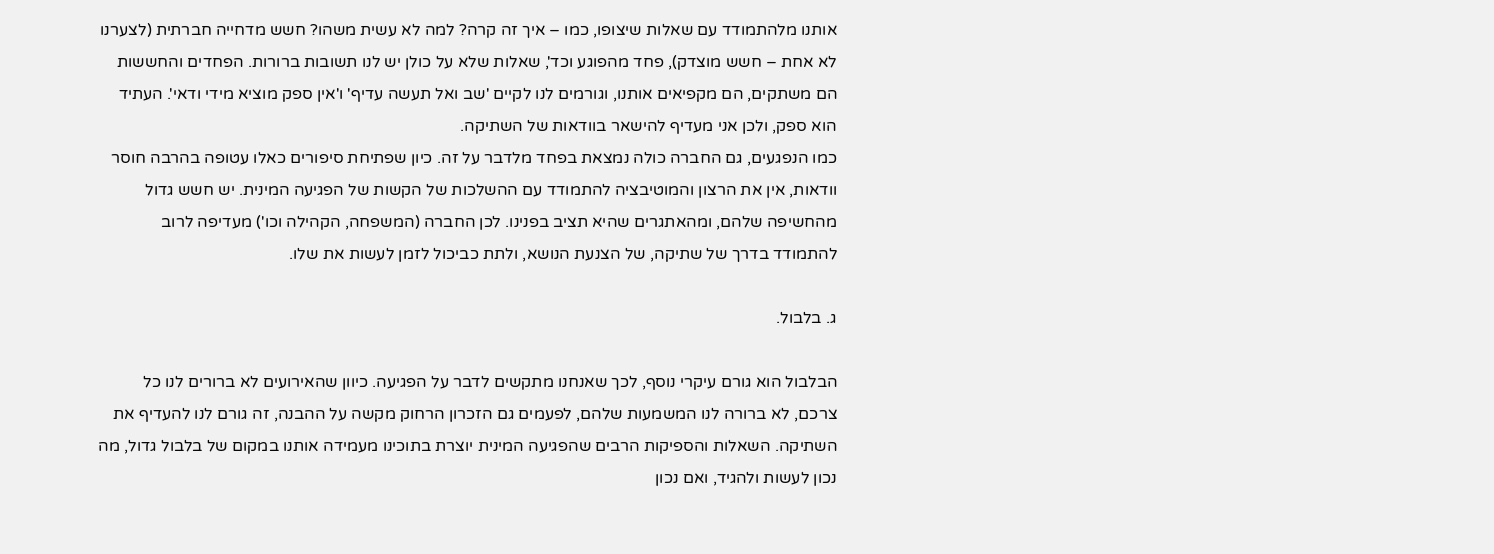אותנו מלהתמודד עם שאלות שיצופו, כמו – איך זה קרה? למה לא עשית משהו? חשש מדחייה חברתית (לצערנו לא אחת – חשש מוצדק), פחד מהפוגע וכד', שאלות שלא על כולן יש לנו תשובות ברורות. הפחדים והחששות הם משתקים, הם מקפיאים אותנו, וגורמים לנו לקיים 'שב ואל תעשה עדיף' ו'אין ספק מוציא מידי ודאי'. העתיד הוא ספק, ולכן אני מעדיף להישאר בוודאות של השתיקה.
כמו הנפגעים, גם החברה כולה נמצאת בפחד מלדבר על זה. כיון שפתיחת סיפורים כאלו עטופה בהרבה חוסר וודאות, אין את הרצון והמוטיבציה להתמודד עם ההשלכות של הקשות של הפגיעה המינית. יש חשש גדול מהחשיפה שלהם, ומהאתגרים שהיא תציב בפנינו. לכן החברה (המשפחה, הקהילה וכו') מעדיפה לרוב להתמודד בדרך של שתיקה, של הצנעת הנושא, ולתת כביכול לזמן לעשות את שלו.

ג. בלבול.

הבלבול הוא גורם עיקרי נוסף, לכך שאנחנו מתקשים לדבר על הפגיעה. כיוון שהאירועים לא ברורים לנו כל צרכם, לא ברורה לנו המשמעות שלהם, לפעמים גם הזכרון הרחוק מקשה על ההבנה, זה גורם לנו להעדיף את השתיקה. השאלות והספיקות הרבים שהפגיעה המינית יוצרת בתוכינו מעמידה אותנו במקום של בלבול גדול, מה נכון לעשות ולהגיד, ואם נכון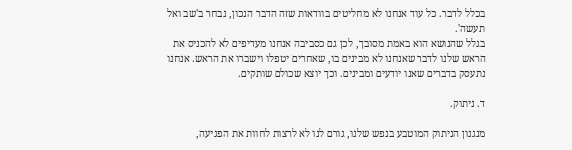בכלל לדבר. כל עוד אנחנו לא מחליטים בוודאות שזה הדבר הנכון, נבחר ב'שב ואל תעשה'.
בגלל שהנושא הוא באמת מסובך, לכן גם כסביבה אנחנו מעדיפים לא להכניס את הראש שלנו לדבר שאנחנו לא מבינים בו, שאחרים יטפלו וישברו את הראש. אנחנו נתעסק בדברים שאנו יודעים ומבינים. וכך יוצא שכולם שותקים.

ד. ניתוק.

מנגנון הניתוק המוטבע בנפש שלנו, גורם לנו לא לרצות לחוות את הפגיעה,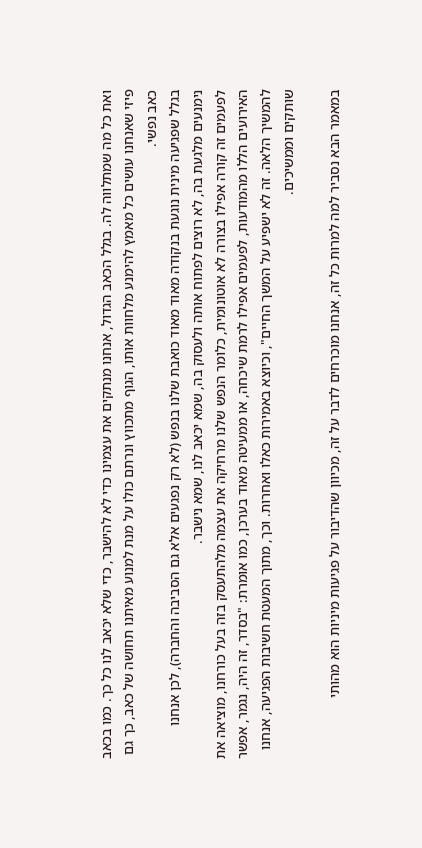ואת כל מה שמתלווה לה. בגלל הכאב הגדול, אנחנו מנתקים את עצמינו כדי לא להישבר, כדי שלא יכאב לנו כל כך. כמו בכאב פיזי שאנחנו עושים כל מאמץ להימנע מלחוות אותו, הגוף מתכווץ ונרתם כולו על מנת למנוע מאיתנו תחושה של כאב, כך גם כאב נפשי.
בגלל שפגיעה מינית נוגעת בנקודה מאוד מאוד כואבת שלנו בנפש (לא רק נפגעים אלא גם הסביבה והחברה), לכן אנחנו נימנעים מלגעת בה, לא רוצים לפתוח אותה ולעסוק בה, שמא יכאב לנו, שמא נישבר.
לפעמים זה קורה אפילו בצורה לא אוטונומית, כלומר הנפש שלנו מרחיקה את עצמה מלהתעסק בזה בעל כורחנו, מוציאה את האירועים הללו מהמודעות, לפעמים אפילו לרמת שיכחה, או ממעיטה מאוד בערכן, כמו אומרת: "בסדר, זה היה, נגמר, אפשר להמשיך הלאה. זה לא ישפיע על המשך החיים", וכיוצא באמירות כאלו ואחרות. וכך, מתוך המעטת חשיבות הפגיעה, אנחנו שותקים וממשיכים.

במאמר הבא נסביר למה למרות כל זה, אנחנו מוכרחים לדבר על זה, מכיוון שהדיבור על פגיעות מיניות הוא מהותי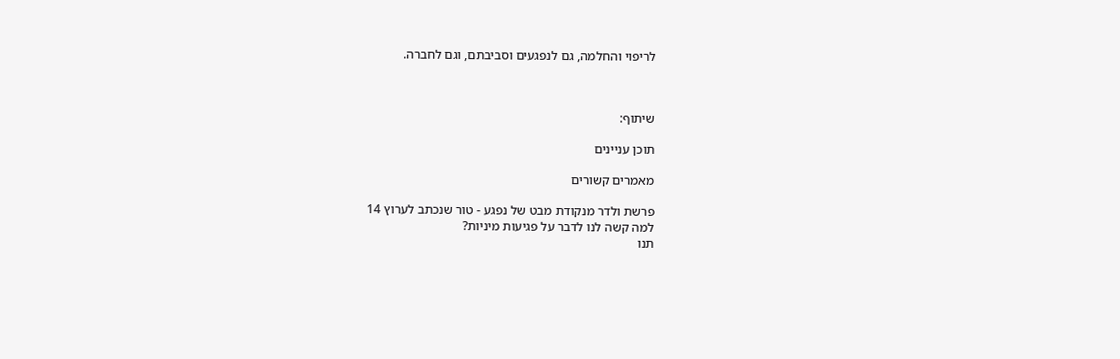לריפוי והחלמה, גם לנפגעים וסביבתם, וגם לחברה.



שיתוף:

תוכן עניינים

מאמרים קשורים

פרשת ולדר מנקודת מבט של נפגע - טור שנכתב לערוץ 14
למה קשה לנו לדבר על פגיעות מיניות?
תנו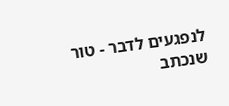לנפגעים לדבר - טור שנכתב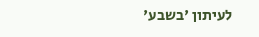לעיתון 'בשבע'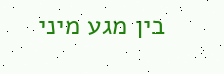בין מגע מיני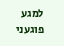למגע פוגעני